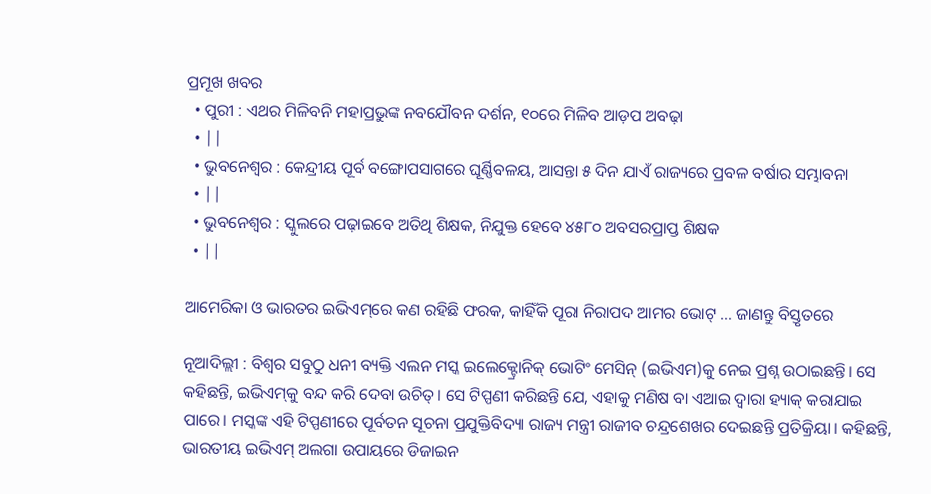ପ୍ରମୂଖ ଖବର
  • ପୁରୀ : ଏଥର ମିଳିବନି ମହାପ୍ରଭୁଙ୍କ ନବଯୌବନ ଦର୍ଶନ, ୧୦ରେ ମିଳିବ ଆଡ଼ପ ଅବଢ଼ା
  • ||
  • ଭୁବନେଶ୍ଵର : କେନ୍ଦ୍ରୀୟ ପୂର୍ବ ବଙ୍ଗୋପସାଗରେ ଘୂର୍ଣ୍ଣିବଳୟ, ଆସନ୍ତା ୫ ଦିନ ଯାଏଁ ରାଜ୍ୟରେ ପ୍ରବଳ ବର୍ଷାର ସମ୍ଭାବନା
  • ||
  • ଭୁବନେଶ୍ଵର : ସ୍କୁଲରେ ପଢ଼ାଇବେ ଅତିଥି ଶିକ୍ଷକ, ନିଯୁକ୍ତ ହେବେ ୪୫୮୦ ଅବସରପ୍ରାପ୍ତ ଶିକ୍ଷକ
  • ||

ଆମେରିକା ଓ ଭାରତର ଇଭିଏମ୍‌ରେ କଣ ରହିଛି ଫରକ, କାହିଁକି ପୂରା ନିରାପଦ ଆମର ଭୋଟ୍‌ … ଜାଣନ୍ତୁ ବିସ୍ତୃତରେ

ନୂଆଦିଲ୍ଲୀ : ବିଶ୍ୱର ସବୁଠୁ ଧନୀ ବ୍ୟକ୍ତି ଏଲନ ମସ୍କ ଇଲେକ୍ଟ୍ରୋନିକ୍‌ ଭୋଟିଂ ମେସିନ୍‌ (ଇଭିଏମ)କୁ ନେଇ ପ୍ରଶ୍ନ ଉଠାଇଛନ୍ତି। ସେ କହିଛନ୍ତି, ଇଭିଏମ୍‌କୁ ବନ୍ଦ କରି ଦେବା ଉଚିତ୍‌। ସେ ଟିପ୍ପଣୀ କରିଛନ୍ତି ଯେ, ଏହାକୁ ମଣିଷ ବା ଏଆଇ ଦ୍ୱାରା ହ୍ୟାକ୍‌ କରାଯାଇ ପାରେ। ମସ୍କଙ୍କ ଏହି ଟିପ୍ପଣୀରେ ପୂର୍ବତନ ସୂଚନା ପ୍ରଯୁକ୍ତିବିଦ୍ୟା ରାଜ୍ୟ ମନ୍ତ୍ରୀ ରାଜୀବ ଚନ୍ଦ୍ରଶେଖର ଦେଇଛନ୍ତି ପ୍ରତିକ୍ରିୟା। କହିଛନ୍ତି, ଭାରତୀୟ ଇଭିଏମ୍‌ ଅଲଗା ଉପାୟରେ ଡିଜାଇନ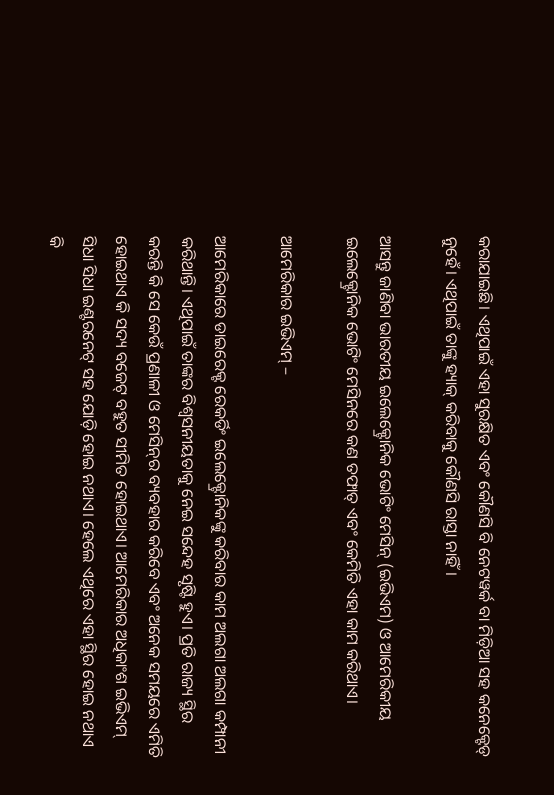କରାଯାଇଛି। ଏଥିପାଇଁ ଏହା ସୁରକ୍ଷିତ ଏବଂ କୌଣସି ବି ନେଟୱର୍କ ବା ମିଡ଼ିଆ ସହ କନେକ୍ଟେଡ୍‌ ନୁହେଁ। ଏଥିପାଇଁ ତାଙ୍କୁ ହ୍ୟାକ୍‌ କରିବାକୁ କୌଣସି ରାସ୍ତା ନାହିଁ।

ଆସନ୍ତୁ ଜାଣିବା ଭାରତୀୟ ଇଲେକ୍ଟ୍ରୋନିକ ଭୋଟିଂ ମେସିନ୍‌ (ଇଭିଏମ) ଓ ଆମେରିକୀୟ ଇଲେକ୍ଟ୍ରୋନିକ ଭୋଟିଂ ମେସିନରେ କଣ ତଫାତ୍‌ ଏବଂ କେମିତି ଏହା କାମ କରିଥାଏ।

ଆମେରିକାର ଇଭିଏମ୍‌ –

ଆମେରିକାରେ ଡାଇରେକ୍ଟ ରେକର୍ଡିଂ ଇଲେକ୍ଟ୍ରୋନିକଙ୍କୁ କରିବାର କାମ ଅଲଗା ଅଲଗା କମ୍ପାନୀ କରିଥାନ୍ତି। ଏଥିପାଇଁ ତାଙ୍କର ବିଶ୍ୱସନୀୟତାକୁ ନେଇ ସନ୍ଦେହ ସୃଷ୍ଟି ହୁଏ। ପ୍ରତି ରାଜ୍ୟ ସ୍ଥିର କରନ୍ତି କି ସେ କେଉଁ ପ୍ରଣାଳୀ ଓ ମେସିନ୍‌ର ବ୍ୟବହାର କରିବେ ଏବଂ ଅନେକ ସମୟରେ ଏମିତି ହୋଇଥାଏ କି ସଦ୍ୟ ବଜେଟ୍‌ ବହୁତ ସୀମିତ ହୋଇଥାଏ। ଆମେରିକାର ଅଧିକାଂଶ ଇଭିଏମ୍‌ ସିଧା ସିଧା ଇଣ୍ଟରନେଟ୍‌ ସହ ଯୋଡ଼ି ହୋଇ ନଥାଏ। ହେଲେ ଏଥିରେ ଏହା ସ୍ଥିର ହୋଇ ନଥାଏ କି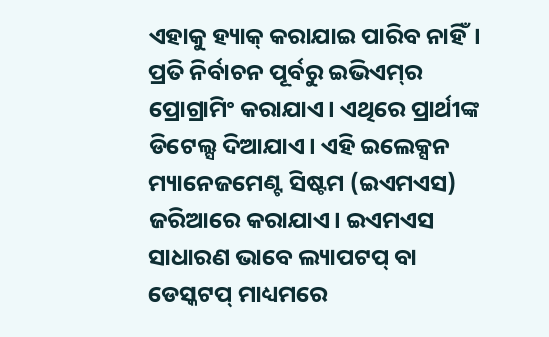ଏହାକୁ ହ୍ୟାକ୍‌ କରାଯାଇ ପାରିବ ନାହିଁ। ପ୍ରତି ନିର୍ବାଚନ ପୂର୍ବରୁ ଇଭିଏମ୍‌ର ପ୍ରୋଗ୍ରାମିଂ କରାଯାଏ। ଏଥିରେ ପ୍ରାର୍ଥୀଙ୍କ ଡିଟେଲ୍ସ ଦିଆଯାଏ। ଏହି ଇଲେକ୍ସନ ମ୍ୟାନେଜମେଣ୍ଟ ସିଷ୍ଟମ (ଇଏମଏସ) ଜରିଆରେ କରାଯାଏ। ଇଏମଏସ ସାଧାରଣ ଭାବେ ଲ୍ୟାପଟପ୍‌ ବା ଡେସ୍କଟପ୍‌ ମାଧ୍ୟମରେ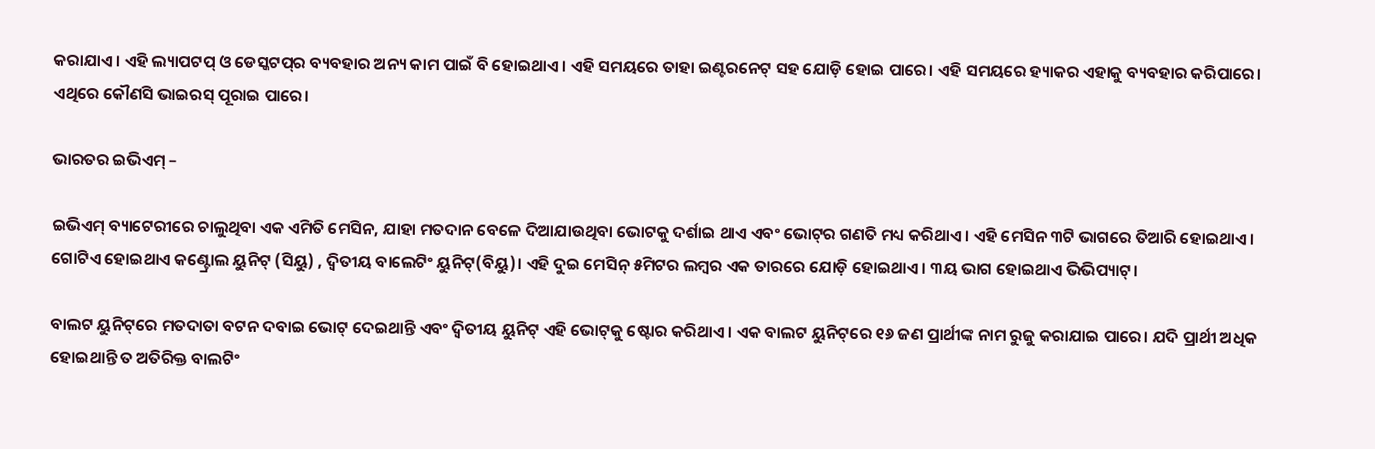କରାଯାଏ। ଏହି ଲ୍ୟାପଟପ୍‌ ଓ ଡେସ୍କଟପ୍‌ର ବ୍ୟବହାର ଅନ୍ୟ କାମ ପାଇଁ ବି ହୋଇଥାଏ। ଏହି ସମୟରେ ତାହା ଇଣ୍ଟରନେଟ୍‌ ସହ ଯୋଡ଼ି ହୋଇ ପାରେ। ଏହି ସମୟରେ ହ୍ୟାକର ଏହାକୁ ବ୍ୟବହାର କରିପାରେ। ଏଥିରେ କୌଣସି ଭାଇରସ୍‌ ପୂରାଇ ପାରେ।

ଭାରତର ଇଭିଏମ୍ –

ଇଭିଏମ୍ ବ୍ୟାଟେରୀରେ ଚାଲୁଥିବା ଏକ ଏମିତି ମେସିନ, ଯାହା ମତଦାନ ବେଳେ ଦିଆଯାଉଥିବା ଭୋଟକୁ ଦର୍ଶାଇ ଥାଏ ଏବଂ ଭୋଟ୍‌ର ଗଣତି ମଧ୍ୟ କରିଥାଏ। ଏହି ମେସିନ ୩ଟି ଭାଗରେ ତିଆରି ହୋଇଥାଏ। ଗୋଟିଏ ହୋଇଥାଏ କଣ୍ଟ୍ରୋଲ ୟୁନିଟ୍‌ (ସିୟୁ) , ଦ୍ୱିତୀୟ ବାଲେଟିଂ ୟୁନିଟ୍‌(ବିୟୁ)। ଏହି ଦୁଇ ମେସିନ୍‌ ୫ମିଟର ଲମ୍ୱର ଏକ ତାରରେ ଯୋଡ଼ି ହୋଇଥାଏ । ୩ୟ ଭାଗ ହୋଇଥାଏ ଭିଭିପ୍ୟାଟ୍‌।

ବାଲଟ ୟୁନିଟ୍‌ରେ ମତଦାତା ବଟନ ଦବାଇ ଭୋଟ୍‌ ଦେଇଥାନ୍ତି ଏବଂ ଦ୍ୱିତୀୟ ୟୁନିଟ୍ ଏହି ଭୋଟ୍‌କୁ ଷ୍ଟୋର କରିଥାଏ । ଏକ ବାଲଟ ୟୁନିଟ୍‌ରେ ୧୬ ଜଣ ପ୍ରାର୍ଥୀଙ୍କ ନାମ ରୁଜୁ କରାଯାଇ ପାରେ। ଯଦି ପ୍ରାର୍ଥୀ ଅଧିକ ହୋଇଥାନ୍ତି ତ ଅତିରିକ୍ତ ବାଲଟିଂ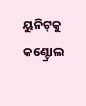ୟୁନିଟ୍‌କୁ କଣ୍ଟ୍ରୋଲ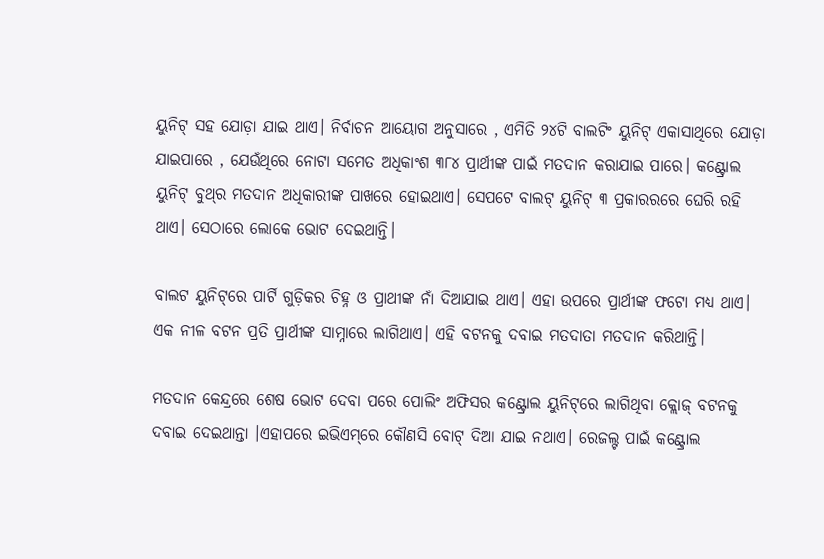ୟୁନିଟ୍‌ ସହ ଯୋଡ଼ା ଯାଇ ଥାଏ। ନିର୍ବାଚନ ଆୟୋଗ ଅନୁସାରେ , ଏମିତି ୨୪ଟି ବାଲଟିଂ ୟୁନିଟ୍ ଏକାସାଥିରେ ଯୋଡ଼ା ଯାଇପାରେ , ଯେଉଁଥିରେ ନୋଟା ସମେତ ଅଧିକାଂଶ ୩୮୪ ପ୍ରାର୍ଥୀଙ୍କ ପାଇଁ ମତଦାନ କରାଯାଇ ପାରେ। କଣ୍ଟ୍ରୋଲ ୟୁନିଟ୍‌ ବୁଥ୍‌ର ମତଦାନ ଅଧିକାରୀଙ୍କ ପାଖରେ ହୋଇଥାଏ। ସେପଟେ ବାଲଟ୍‌ ୟୁନିଟ୍‌ ୩ ପ୍ରକାରରରେ ଘେରି ରହି ଥାଏ। ସେଠାରେ ଲୋକେ ଭୋଟ ଦେଇଥାନ୍ତି।

ବାଲଟ ୟୁନିଟ୍‌ରେ ପାର୍ଟି ଗୁଡ଼ିକର ଚିହ୍ନ ଓ ପ୍ରାଥୀଙ୍କ ନାଁ ଦିଆଯାଇ ଥାଏ। ଏହା ଉପରେ ପ୍ରାର୍ଥୀଙ୍କ ଫଟୋ ମଧ୍ୟ ଥାଏ। ଏକ ନୀଳ ବଟନ ପ୍ରତି ପ୍ରାର୍ଥୀଙ୍କ ସାମ୍ନାରେ ଲାଗିଥାଏ। ଏହି ବଟନକୁ ଦବାଇ ମତଦାତା ମତଦାନ କରିଥାନ୍ତି।

ମତଦାନ କେନ୍ଦ୍ରରେ ଶେଷ ଭୋଟ ଦେବା ପରେ ପୋଲିଂ ଅଫିସର କଣ୍ଟ୍ରୋଲ ୟୁନିଟ୍‌ରେ ଲାଗିଥିବା କ୍ଲୋଜ୍‌ ବଟନକୁ ଦବାଇ ଦେଇଥାନ୍ତା ।ଏହାପରେ ଇଭିଏମ୍‌ରେ କୌଣସି ବୋଟ୍‌ ଦିଆ ଯାଇ ନଥାଏ। ରେଜଲ୍ଟ ପାଇଁ କଣ୍ଟ୍ରୋଲ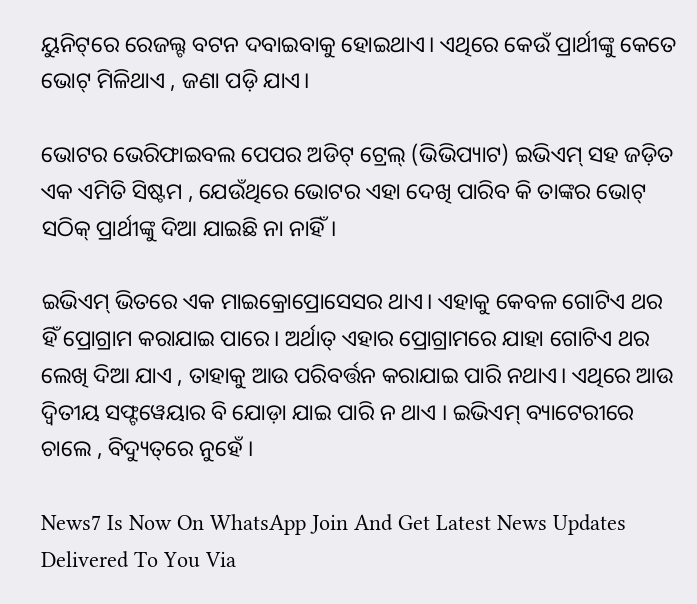ୟୁନିଟ୍‌ରେ ରେଜଲ୍ଟ ବଟନ ଦବାଇବାକୁ ହୋଇଥାଏ। ଏଥିରେ କେଉଁ ପ୍ରାର୍ଥୀଙ୍କୁ କେତେ ଭୋଟ୍‌ ମିଳିଥାଏ , ଜଣା ପଡ଼ି ଯାଏ।

ଭୋଟର ଭେରିଫାଇବଲ ପେପର ଅଡିଟ୍‌ ଟ୍ରେଲ୍‌ (ଭିଭିପ୍ୟାଟ) ଇଭିଏମ୍‌ ସହ ଜଡ଼ିତ ଏକ ଏମିତି ସିଷ୍ଟମ , ଯେଉଁଥିରେ ଭୋଟର ଏହା ଦେଖି ପାରିବ କି ତାଙ୍କର ଭୋଟ୍‌ ସଠିକ୍‌ ପ୍ରାର୍ଥୀଙ୍କୁ ଦିଆ ଯାଇଛି ନା ନାହିଁ।

ଇଭିଏମ୍‌ ଭିତରେ ଏକ ମାଇକ୍ରୋପ୍ରୋସେସର ଥାଏ। ଏହାକୁ କେବଳ ଗୋଟିଏ ଥର ହିଁ ପ୍ରୋଗ୍ରାମ କରାଯାଇ ପାରେ। ଅର୍ଥାତ୍‌ ଏହାର ପ୍ରୋଗ୍ରାମରେ ଯାହା ଗୋଟିଏ ଥର ଲେଖି ଦିଆ ଯାଏ , ତାହାକୁ ଆଉ ପରିବର୍ତ୍ତନ କରାଯାଇ ପାରି ନଥାଏ। ଏଥିରେ ଆଉ ଦ୍ୱିତୀୟ ସଫ୍ଟୱେୟାର ବି ଯୋଡ଼ା ଯାଇ ପାରି ନ ଥାଏ । ଇଭିଏମ୍‌ ବ୍ୟାଟେରୀରେ ଚାଲେ , ବିଦ୍ୟୁତ୍‌ରେ ନୁହେଁ ।

News7 Is Now On WhatsApp Join And Get Latest News Updates Delivered To You Via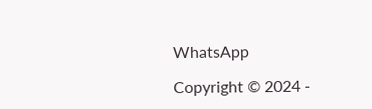WhatsApp

Copyright © 2024 -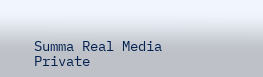Summa Real Media Private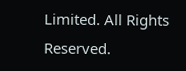Limited. All Rights Reserved.